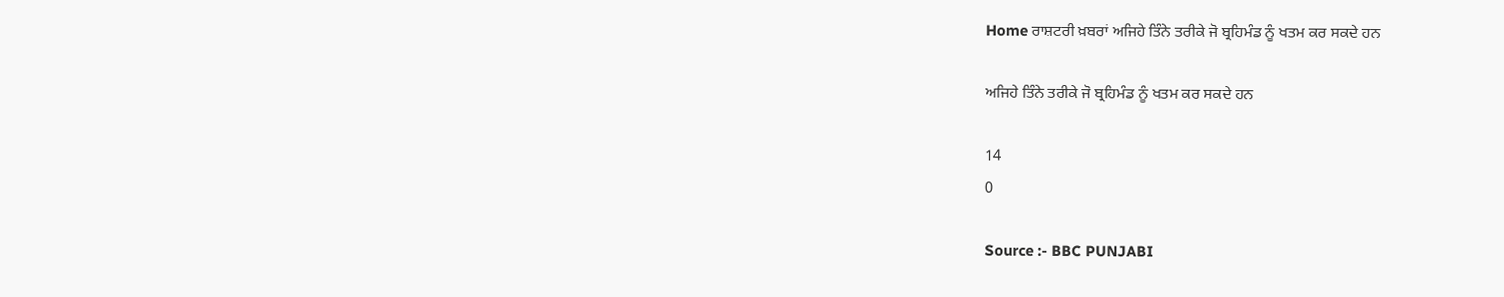Home ਰਾਸ਼ਟਰੀ ਖ਼ਬਰਾਂ ਅਜਿਹੇ ਤਿੰਨੇ ਤਰੀਕੇ ਜੋ ਬ੍ਰਹਿਮੰਡ ਨੂੰ ਖਤਮ ਕਰ ਸਕਦੇ ਹਨ

ਅਜਿਹੇ ਤਿੰਨੇ ਤਰੀਕੇ ਜੋ ਬ੍ਰਹਿਮੰਡ ਨੂੰ ਖਤਮ ਕਰ ਸਕਦੇ ਹਨ

14
0

Source :- BBC PUNJABI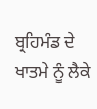ਬ੍ਰਹਿਮੰਡ ਦੇ ਖਾਤਮੇ ਨੂੰ ਲੈਕੇ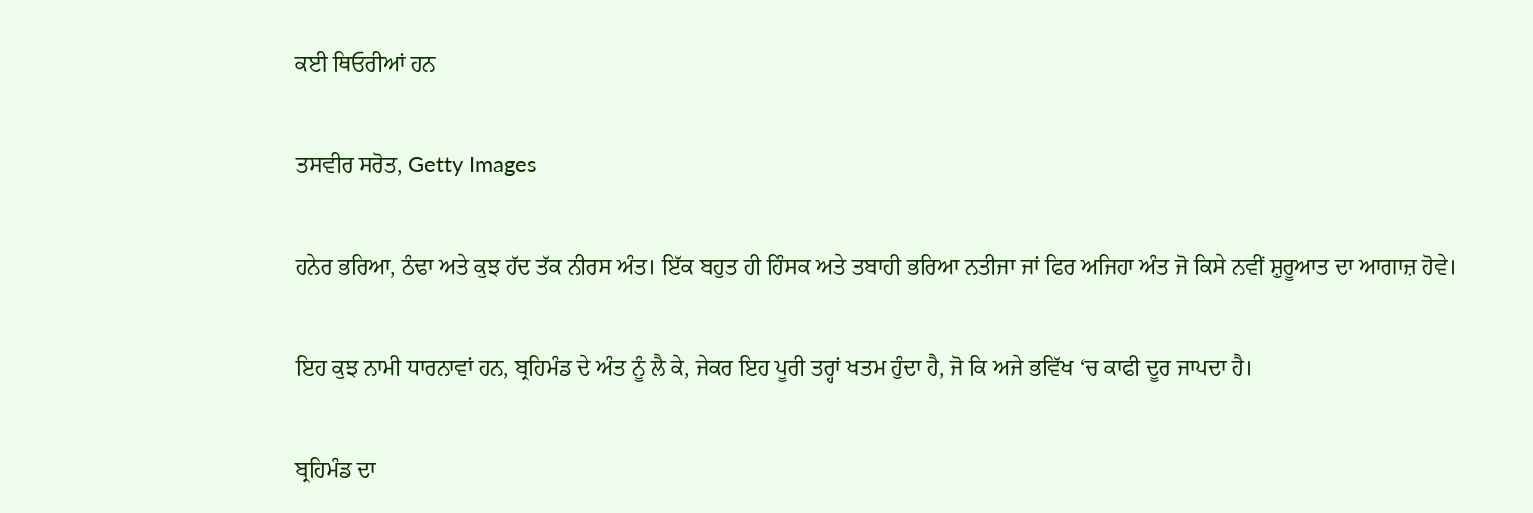ਕਈ ਥਿਓਰੀਆਂ ਹਨ

ਤਸਵੀਰ ਸਰੋਤ, Getty Images

ਹਨੇਰ ਭਰਿਆ, ਠੰਢਾ ਅਤੇ ਕੁਝ ਹੱਦ ਤੱਕ ਨੀਰਸ ਅੰਤ। ਇੱਕ ਬਹੁਤ ਹੀ ਹਿੰਸਕ ਅਤੇ ਤਬਾਹੀ ਭਰਿਆ ਨਤੀਜਾ ਜਾਂ ਫਿਰ ਅਜਿਹਾ ਅੰਤ ਜੋ ਕਿਸੇ ਨਵੀਂ ਸ਼ੁਰੂਆਤ ਦਾ ਆਗਾਜ਼ ਹੋਵੇ।

ਇਹ ਕੁਝ ਨਾਮੀ ਧਾਰਨਾਵਾਂ ਹਨ, ਬ੍ਰਹਿਮੰਡ ਦੇ ਅੰਤ ਨੂੰ ਲੈ ਕੇ, ਜੇਕਰ ਇਹ ਪੂਰੀ ਤਰ੍ਹਾਂ ਖਤਮ ਹੁੰਦਾ ਹੈ, ਜੋ ਕਿ ਅਜੇ ਭਵਿੱਖ ‘ਚ ਕਾਫੀ ਦੂਰ ਜਾਪਦਾ ਹੈ।

ਬ੍ਰਹਿਮੰਡ ਦਾ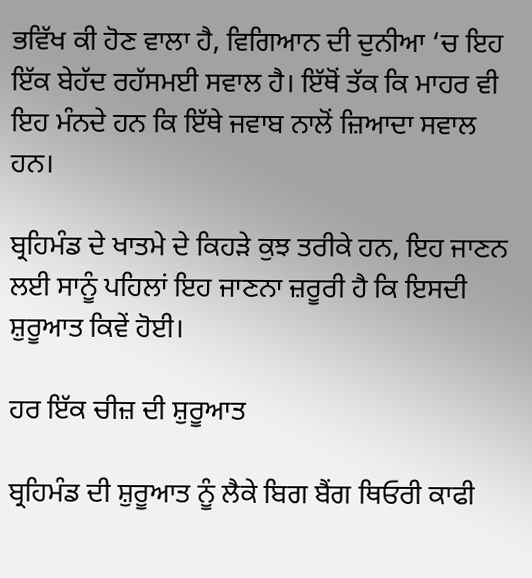ਭਵਿੱਖ ਕੀ ਹੋਣ ਵਾਲਾ ਹੈ, ਵਿਗਿਆਨ ਦੀ ਦੁਨੀਆ ‘ਚ ਇਹ ਇੱਕ ਬੇਹੱਦ ਰਹੱਸਮਈ ਸਵਾਲ ਹੈ। ਇੱਥੋਂ ਤੱਕ ਕਿ ਮਾਹਰ ਵੀ ਇਹ ਮੰਨਦੇ ਹਨ ਕਿ ਇੱਥੇ ਜਵਾਬ ਨਾਲੋਂ ਜ਼ਿਆਦਾ ਸਵਾਲ ਹਨ।

ਬ੍ਰਹਿਮੰਡ ਦੇ ਖਾਤਮੇ ਦੇ ਕਿਹੜੇ ਕੁਝ ਤਰੀਕੇ ਹਨ, ਇਹ ਜਾਣਨ ਲਈ ਸਾਨੂੰ ਪਹਿਲਾਂ ਇਹ ਜਾਣਨਾ ਜ਼ਰੂਰੀ ਹੈ ਕਿ ਇਸਦੀ ਸ਼ੁਰੂਆਤ ਕਿਵੇਂ ਹੋਈ।

ਹਰ ਇੱਕ ਚੀਜ਼ ਦੀ ਸ਼ੁਰੂਆਤ

ਬ੍ਰਹਿਮੰਡ ਦੀ ਸ਼ੁਰੂਆਤ ਨੂੰ ਲੈਕੇ ਬਿਗ ਬੈਂਗ ਥਿਓਰੀ ਕਾਫੀ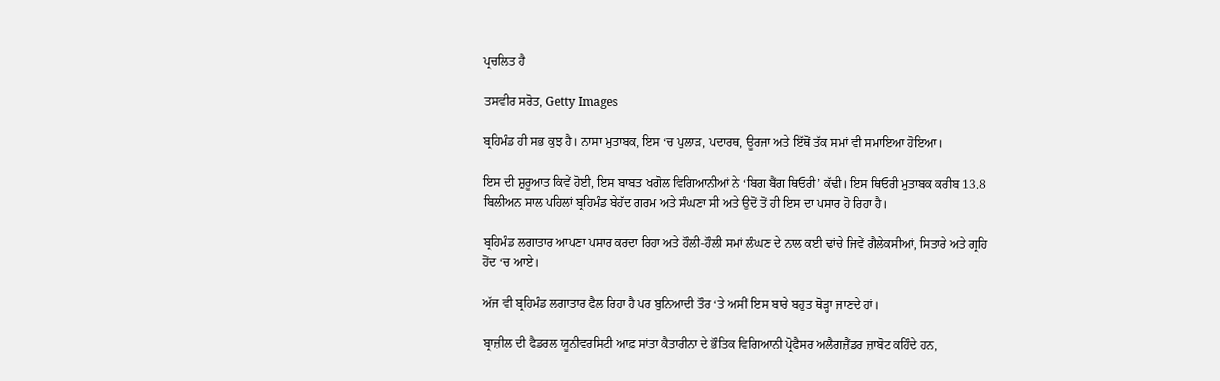ਪ੍ਰਚਲਿਤ ਹੈ

ਤਸਵੀਰ ਸਰੋਤ, Getty Images

ਬ੍ਰਹਿਮੰਡ ਹੀ ਸਭ ਕੁਝ ਹੈ। ਨਾਸਾ ਮੁਤਾਬਕ, ਇਸ ‘ਚ ਪੁਲਾੜ, ਪਦਾਰਥ, ਊਰਜਾ ਅਤੇ ਇੱਥੋਂ ਤੱਕ ਸਮਾਂ ਵੀ ਸਮਾਇਆ ਹੋਇਆ।

ਇਸ ਦੀ ਸ਼ੁਰੂਆਤ ਕਿਵੇਂ ਹੋਈ, ਇਸ ਬਾਬਤ ਖਗੋਲ ਵਿਗਿਆਨੀਆਂ ਨੇ ‘ਬਿਗ ਬੈਂਗ ਥਿਓਰੀ’ ਕੱਢੀ। ਇਸ ਥਿਓਰੀ ਮੁਤਾਬਕ ਕਰੀਬ 13.8 ਬਿਲੀਅਨ ਸਾਲ ਪਹਿਲਾਂ ਬ੍ਰਹਿਮੰਡ ਬੇਹੱਦ ਗਰਮ ਅਤੇ ਸੰਘਣਾ ਸੀ ਅਤੇ ਉਦੋਂ ਤੋਂ ਹੀ ਇਸ ਦਾ ਪਸਾਰ ਹੋ ਰਿਹਾ ਹੈ।

ਬ੍ਰਹਿਮੰਡ ਲਗਾਤਾਰ ਆਪਣਾ ਪਸਾਰ ਕਰਦਾ ਰਿਹਾ ਅਤੇ ਹੌਲੀ-ਹੌਲੀ ਸਮਾਂ ਲੰਘਣ ਦੇ ਨਾਲ ਕਈ ਢਾਂਚੇ ਜਿਵੇਂ ਗੈਲੇਕਸੀਆਂ, ਸਿਤਾਰੇ ਅਤੇ ਗ੍ਰਹਿ ਹੋਂਦ ‘ਚ ਆਏ।

ਅੱਜ ਵੀ ਬ੍ਰਹਿਮੰਡ ਲਗਾਤਾਰ ਫੈਲ ਰਿਹਾ ਹੈ ਪਰ ਬੁਨਿਆਦੀ ਤੌਰ ‘ਤੇ ਅਸੀਂ ਇਸ ਬਾਰੇ ਬਹੁਤ ਥੋੜ੍ਹਾ ਜਾਣਦੇ ਹਾਂ।

ਬ੍ਰਾਜ਼ੀਲ ਦੀ ਫੈਡਰਲ ਯੂਨੀਵਰਸਿਟੀ ਆਫ਼ ਸਾਂਤਾ ਕੈਤਾਰੀਨਾ ਦੇ ਭੌਤਿਕ ਵਿਗਿਆਨੀ ਪ੍ਰੋਫੈਸਰ ਅਲੈਗਜ਼ੈਂਡਰ ਜ਼ਾਬੋਟ ਕਹਿੰਦੇ ਹਨ,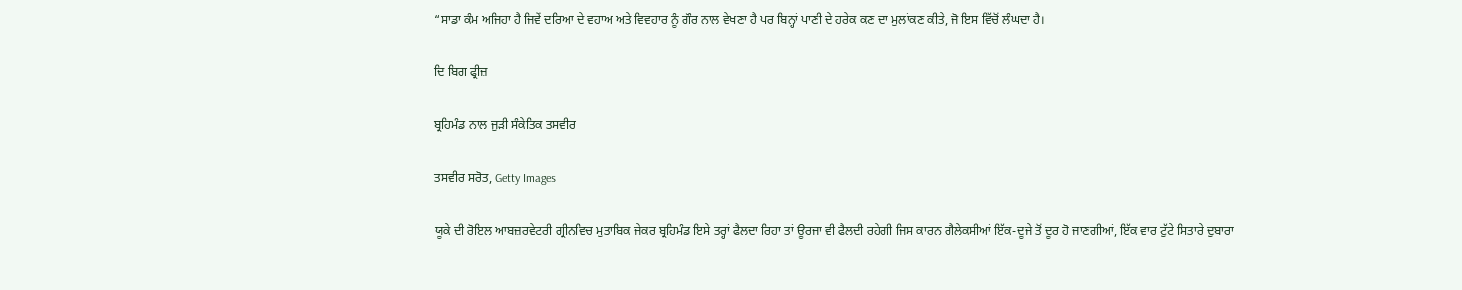“ਸਾਡਾ ਕੰਮ ਅਜਿਹਾ ਹੈ ਜਿਵੇਂ ਦਰਿਆ ਦੇ ਵਹਾਅ ਅਤੇ ਵਿਵਹਾਰ ਨੂੰ ਗੌਰ ਨਾਲ ਵੇਖਣਾ ਹੈ ਪਰ ਬਿਨ੍ਹਾਂ ਪਾਣੀ ਦੇ ਹਰੇਕ ਕਣ ਦਾ ਮੁਲਾਂਕਣ ਕੀਤੇ, ਜੋ ਇਸ ਵਿੱਚੋਂ ਲੰਘਦਾ ਹੈ।

ਦਿ ਬਿਗ ਫ੍ਰੀਜ਼

ਬ੍ਰਹਿਮੰਡ ਨਾਲ ਜੁੜੀ ਸੰਕੇਤਿਕ ਤਸਵੀਰ

ਤਸਵੀਰ ਸਰੋਤ, Getty Images

ਯੂਕੇ ਦੀ ਰੋਇਲ ਆਬਜ਼ਰਵੇਟਰੀ ਗ੍ਰੀਨਵਿਚ ਮੁਤਾਬਿਕ ਜੇਕਰ ਬ੍ਰਹਿਮੰਡ ਇਸੇ ਤਰ੍ਹਾਂ ਫੈਲਦਾ ਰਿਹਾ ਤਾਂ ਊਰਜਾ ਵੀ ਫੈਲਦੀ ਰਹੇਗੀ ਜਿਸ ਕਾਰਨ ਗੈਲੇਕਸੀਆਂ ਇੱਕ-ਦੂਜੇ ਤੋਂ ਦੂਰ ਹੋ ਜਾਣਗੀਆਂ, ਇੱਕ ਵਾਰ ਟੁੱਟੇ ਸਿਤਾਰੇ ਦੁਬਾਰਾ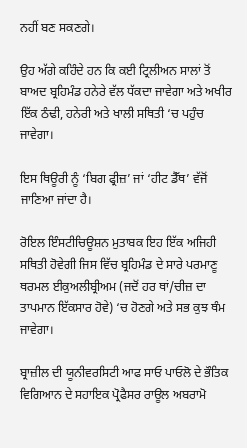ਨਹੀਂ ਬਣ ਸਕਣਗੇ।

ਉਹ ਅੱਗੇ ਕਹਿੰਦੇ ਹਨ ਕਿ ਕਈ ਟ੍ਰਿਲੀਅਨ ਸਾਲਾਂ ਤੋਂ ਬਾਅਦ ਬ੍ਰਹਿਮੰਡ ਹਨੇਰੇ ਵੱਲ ਧੱਕਦਾ ਜਾਵੇਗਾ ਅਤੇ ਅਖੀਰ ਇੱਕ ਠੰਢੀ, ਹਨੇਰੀ ਅਤੇ ਖਾਲੀ ਸਥਿਤੀ ‘ਚ ਪਹੁੰਚ ਜਾਵੇਗਾ।

ਇਸ ਥਿਊਰੀ ਨੂੰ ‘ਬਿਗ ਫ੍ਰੀਜ਼’ ਜਾਂ ‘ਹੀਟ ਡੈੱਥ’ ਵੱਜੋਂ ਜਾਣਿਆ ਜਾਂਦਾ ਹੈ।

ਰੋਇਲ ਇੰਸਟੀਚਿਊਸ਼ਨ ਮੁਤਾਬਕ ਇਹ ਇੱਕ ਅਜਿਹੀ ਸਥਿਤੀ ਹੋਵੇਗੀ ਜਿਸ ਵਿੱਚ ਬ੍ਰਹਿਮੰਡ ਦੇ ਸਾਰੇ ਪਰਮਾਣੂ ਥਰਮਲ ਈਕੁਅਲੀਬ੍ਰੀਅਮ (ਜਦੋਂ ਹਰ ਥਾਂ/ਚੀਜ਼ ਦਾ ਤਾਪਮਾਨ ਇੱਕਸਾਰ ਹੋਵੇ) ‘ਚ ਹੋਣਗੇ ਅਤੇ ਸਭ ਕੁਝ ਥੰਮ ਜਾਵੇਗਾ।

ਬ੍ਰਾਜ਼ੀਲ ਦੀ ਯੂਨੀਵਰਸਿਟੀ ਆਫ ਸਾਓ ਪਾਓਲੋ ਦੇ ਭੌਤਿਕ ਵਿਗਿਆਨ ਦੇ ਸਹਾਇਕ ਪ੍ਰੋਫੈਸਰ ਰਾਊਲ ਅਬਰਾਮੋ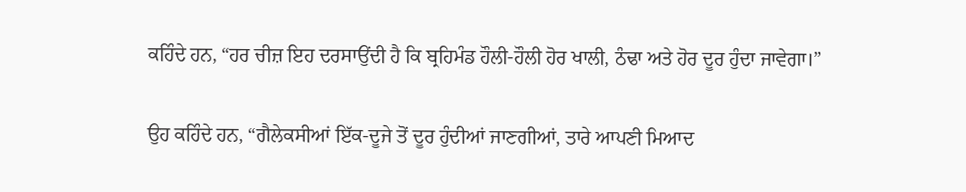ਕਹਿੰਦੇ ਹਨ, “ਹਰ ਚੀਜ਼ ਇਹ ਦਰਸਾਉਂਦੀ ਹੈ ਕਿ ਬ੍ਰਹਿਮੰਡ ਹੌਲੀ-ਹੌਲੀ ਹੋਰ ਖਾਲੀ, ਠੰਢਾ ਅਤੇ ਹੋਰ ਦੂਰ ਹੁੰਦਾ ਜਾਵੇਗਾ।”

ਉਹ ਕਹਿੰਦੇ ਹਨ, “ਗੈਲੇਕਸੀਆਂ ਇੱਕ-ਦੂਜੇ ਤੋਂ ਦੂਰ ਹੁੰਦੀਆਂ ਜਾਣਗੀਆਂ, ਤਾਰੇ ਆਪਣੀ ਮਿਆਦ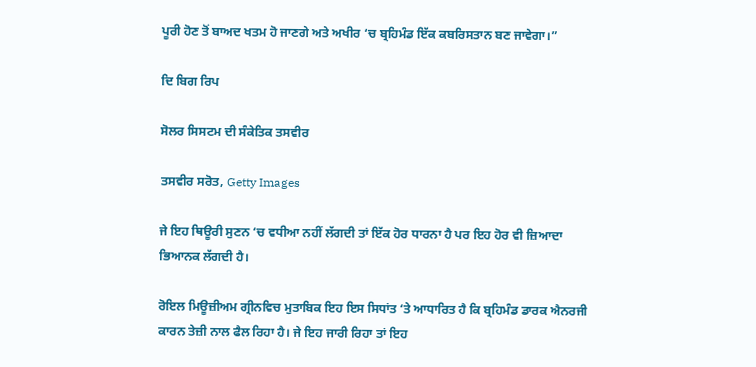ਪੂਰੀ ਹੋਣ ਤੋਂ ਬਾਅਦ ਖਤਮ ਹੋ ਜਾਣਗੇ ਅਤੇ ਅਖੀਰ ‘ਚ ਬ੍ਰਹਿਮੰਡ ਇੱਕ ਕਬਰਿਸਤਾਨ ਬਣ ਜਾਵੇਗਾ।”

ਦਿ ਬਿਗ ਰਿਪ

ਸੋਲਰ ਸਿਸਟਮ ਦੀ ਸੰਕੇਤਿਕ ਤਸਵੀਰ

ਤਸਵੀਰ ਸਰੋਤ, Getty Images

ਜੇ ਇਹ ਥਿਊਰੀ ਸੁਣਨ ‘ਚ ਵਧੀਆ ਨਹੀਂ ਲੱਗਦੀ ਤਾਂ ਇੱਕ ਹੋਰ ਧਾਰਨਾ ਹੈ ਪਰ ਇਹ ਹੋਰ ਵੀ ਜ਼ਿਆਦਾ ਭਿਆਨਕ ਲੱਗਦੀ ਹੈ।

ਰੋਇਲ ਮਿਊਜ਼ੀਅਮ ਗ੍ਰੀਨਵਿਚ ਮੁਤਾਬਿਕ ਇਹ ਇਸ ਸਿਧਾਂਤ ‘ਤੇ ਆਧਾਰਿਤ ਹੈ ਕਿ ਬ੍ਰਹਿਮੰਡ ਡਾਰਕ ਐਨਰਜੀ ਕਾਰਨ ਤੇਜ਼ੀ ਨਾਲ ਫੈਲ ਰਿਹਾ ਹੈ। ਜੇ ਇਹ ਜਾਰੀ ਰਿਹਾ ਤਾਂ ਇਹ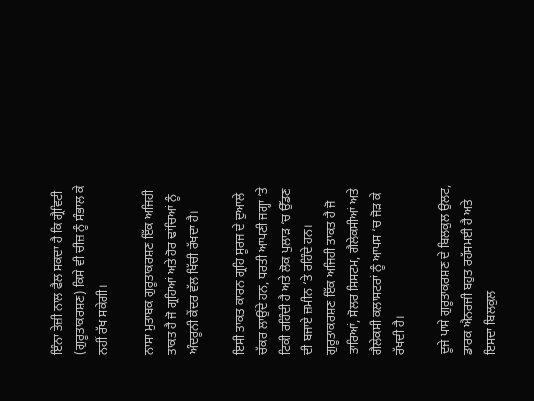ਇੰਨਾ ਤੇਜ਼ੀ ਨਾਲ ਫੈਲ ਸਕਦਾ ਹੈ ਕਿ ਗ੍ਰੈਵਿਟੀ (ਗੁਰੂਤਾਕਰਸ਼ਣ) ਕਿਸੇ ਵੀ ਚੀਜ਼ ਨੂੰ ਸੰਭਾਲ ਕੇ ਨਹੀਂ ਰੱਖ ਸਕੇਗੀ।

ਨਾਸਾ ਮੁਤਾਬਕ ਗੁਰੂਤਾਕਰਸ਼ਣ ਇੱਕ ਅਜਿਹੀ ਤਾਕਤ ਹੈ ਜੋ ਗ੍ਰਹਿਆਂ ਅਤੇ ਹੋਰ ਢਾਂਚਿਆਂ ਨੂੰ ਅੰਦਰੂਨੀ ਕੇਂਦਰ ਵੱਲ ਖਿੱਚੀ ਰੱਖਦਾ ਹੈ।

ਇਸੀ ਤਾਕਤ ਕਾਰਨ ਗ੍ਰਹਿ ਸੂਰਜ ਦੇ ਦੁਆਲੇ ਚੱਕਰ ਲਾਉਂਦੇ ਹਨ, ਧਰਤੀ ਆਪਣੀ ਜਗ੍ਹਾ ‘ਤੇ ਟਿਕੀ ਰਹਿੰਦੀ ਹੈ ਅਤੇ ਲੋਕ ਪੁਲਾੜ ‘ਚ ਉੱਡਣ ਦੀ ਬਜਾਏ ਜ਼ਮੀਨ ‘ਤੇ ਰਹਿੰਦੇ ਹਨ। ਗੁਰੂਤਾਕਰਸ਼ਣ ਇੱਕ ਅਜਿਹੀ ਤਾਕਤ ਹੈ ਜੋ ਤਾਰਿਆਂ, ਸੋਲਰ ਸਿਸਟਮ, ਗੈਲੇਕਸੀਆਂ ਅਤੇ ਗੈਲੇਕਸੀ ਕਲਾਸਟਰਾਂ ਨੂੰ ਆਪਸ ‘ਚ ਜੋੜ ਕੇ ਰੱਖਦੀ ਹੈ।

ਦੂਜੇ ਪਾਸੇ ਗੁਰੂਤਾਕਰਸ਼ਣ ਦੇ ਬਿਲਕੁਲ ਉਲਟ, ਡਾਰਕ ਐਨਰਜੀ ਬਹੁਤ ਰਹੱਸਮਈ ਹੈ ਅਤੇ ਇਸਦਾ ਬਿਲਕੁਲ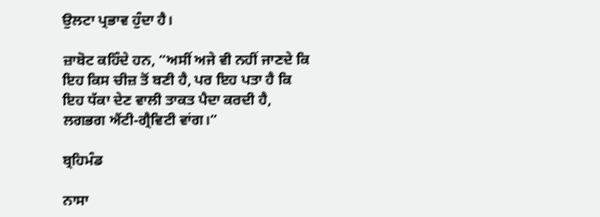ਉਲਟਾ ਪ੍ਰਭਾਵ ਹੁੰਦਾ ਹੈ।

ਜ਼ਾਬੋਟ ਕਹਿੰਦੇ ਹਨ, “ਅਸੀਂ ਅਜੇ ਵੀ ਨਹੀਂ ਜਾਣਦੇ ਕਿ ਇਹ ਕਿਸ ਚੀਜ਼ ਤੋਂ ਬਣੀ ਹੈ, ਪਰ ਇਹ ਪਤਾ ਹੈ ਕਿ ਇਹ ਧੱਕਾ ਦੇਣ ਵਾਲੀ ਤਾਕਤ ਪੈਦਾ ਕਰਦੀ ਹੈ, ਲਗਭਗ ਐਂਟੀ-ਗ੍ਰੈਵਿਟੀ ਵਾਂਗ।”

ਬ੍ਰਹਿਮੰਡ

ਨਾਸਾ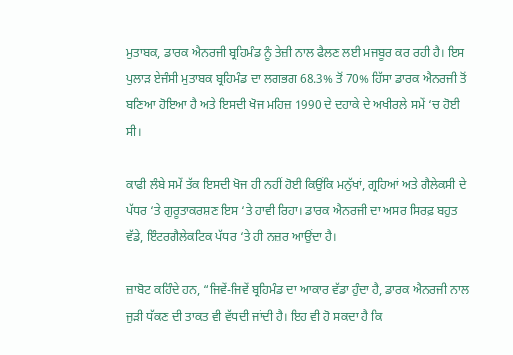ਮੁਤਾਬਕ, ਡਾਰਕ ਐਨਰਜੀ ਬ੍ਰਹਿਮੰਡ ਨੂੰ ਤੇਜ਼ੀ ਨਾਲ ਫੈਲਣ ਲਈ ਮਜਬੂਰ ਕਰ ਰਹੀ ਹੈ। ਇਸ ਪੁਲਾੜ ਏਜੰਸੀ ਮੁਤਾਬਕ ਬ੍ਰਹਿਮੰਡ ਦਾ ਲਗਭਗ 68.3% ਤੋਂ 70% ਹਿੱਸਾ ਡਾਰਕ ਐਨਰਜੀ ਤੋਂ ਬਣਿਆ ਹੋਇਆ ਹੈ ਅਤੇ ਇਸਦੀ ਖੋਜ ਮਹਿਜ਼ 1990 ਦੇ ਦਹਾਕੇ ਦੇ ਅਖੀਰਲੇ ਸਮੇਂ ‘ਚ ਹੋਈ ਸੀ।

ਕਾਫੀ ਲੰਬੇ ਸਮੇਂ ਤੱਕ ਇਸਦੀ ਖੋਜ ਹੀ ਨਹੀਂ ਹੋਈ ਕਿਉਂਕਿ ਮਨੁੱਖਾਂ, ਗ੍ਰਹਿਆਂ ਅਤੇ ਗੈਲੇਕਸੀ ਦੇ ਪੱਧਰ ‘ਤੇ ਗੁਰੂਤਾਕਰਸ਼ਣ ਇਸ ‘ਤੇ ਹਾਵੀ ਰਿਹਾ। ਡਾਰਕ ਐਨਰਜੀ ਦਾ ਅਸਰ ਸਿਰਫ਼ ਬਹੁਤ ਵੱਡੇ, ਇੰਟਰਗੈਲੇਕਟਿਕ ਪੱਧਰ ‘ਤੇ ਹੀ ਨਜ਼ਰ ਆਉਂਦਾ ਹੈ।

ਜ਼ਾਬੋਟ ਕਹਿੰਦੇ ਹਨ, “ਜਿਵੇਂ-ਜਿਵੇਂ ਬ੍ਰਹਿਮੰਡ ਦਾ ਆਕਾਰ ਵੱਡਾ ਹੁੰਦਾ ਹੈ, ਡਾਰਕ ਐਨਰਜੀ ਨਾਲ ਜੁੜੀ ਧੱਕਣ ਦੀ ਤਾਕਤ ਵੀ ਵੱਧਦੀ ਜਾਂਦੀ ਹੈ। ਇਹ ਵੀ ਹੋ ਸਕਦਾ ਹੈ ਕਿ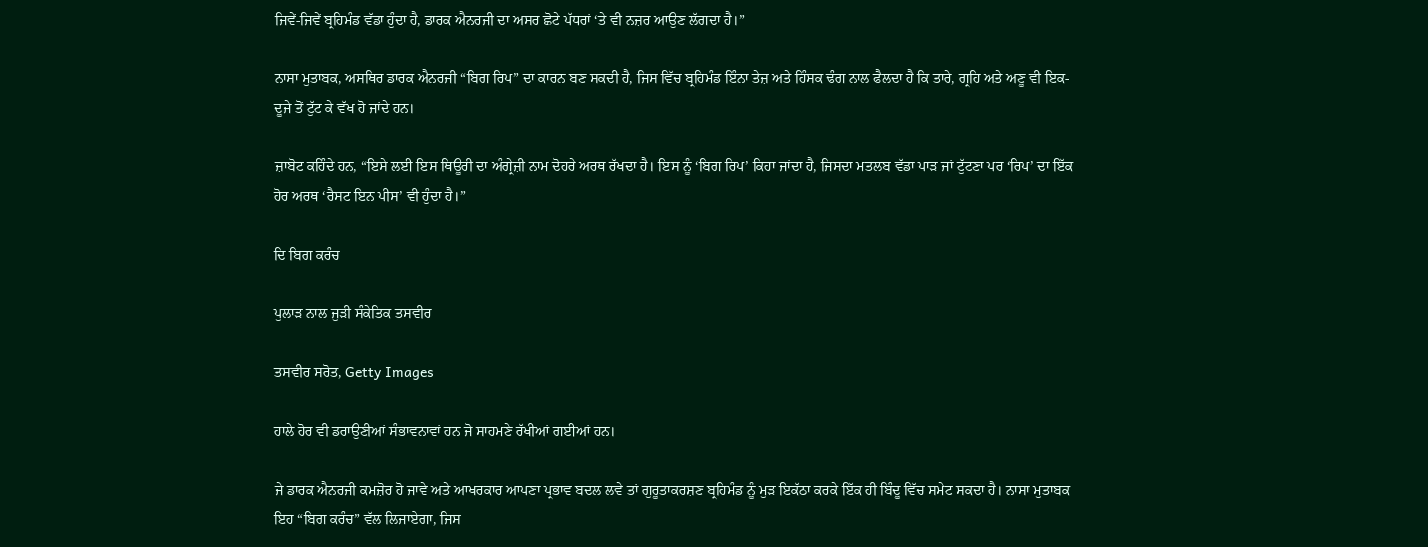ਜਿਵੇਂ-ਜਿਵੇਂ ਬ੍ਰਹਿਮੰਡ ਵੱਡਾ ਹੁੰਦਾ ਹੈ, ਡਾਰਕ ਐਨਰਜੀ ਦਾ ਅਸਰ ਛੋਟੇ ਪੱਧਰਾਂ ‘ਤੇ ਵੀ ਨਜ਼ਰ ਆਉਣ ਲੱਗਦਾ ਹੈ।”

ਨਾਸਾ ਮੁਤਾਬਕ, ਅਸਥਿਰ ਡਾਰਕ ਐਨਰਜੀ “ਬਿਗ ਰਿਪ” ਦਾ ਕਾਰਨ ਬਣ ਸਕਦੀ ਹੈ, ਜਿਸ ਵਿੱਚ ਬ੍ਰਹਿਮੰਡ ਇੰਨਾ ਤੇਜ਼ ਅਤੇ ਹਿੰਸਕ ਢੰਗ ਨਾਲ ਫੈਲਦਾ ਹੈ ਕਿ ਤਾਰੇ, ਗ੍ਰਹਿ ਅਤੇ ਅਣੂ ਵੀ ਇਕ-ਦੂਜੇ ਤੋਂ ਟੁੱਟ ਕੇ ਵੱਖ ਹੋ ਜਾਂਦੇ ਹਨ।

ਜ਼ਾਬੋਟ ਕਹਿੰਦੇ ਹਨ, “ਇਸੇ ਲਈ ਇਸ ਥਿਊਰੀ ਦਾ ਅੰਗ੍ਰੇਜ਼ੀ ਨਾਮ ਦੋਹਰੇ ਅਰਥ ਰੱਖਦਾ ਹੈ। ਇਸ ਨੂੰ ‘ਬਿਗ ਰਿਪ’ ਕਿਹਾ ਜਾਂਦਾ ਹੈ, ਜਿਸਦਾ ਮਤਲਬ ਵੱਡਾ ਪਾੜ ਜਾਂ ਟੁੱਟਣਾ ਪਰ ‘ਰਿਪ’ ਦਾ ਇੱਕ ਹੋਰ ਅਰਥ ‘ਰੈਸਟ ਇਨ ਪੀਸ’ ਵੀ ਹੁੰਦਾ ਹੈ।”

ਦਿ ਬਿਗ ਕਰੰਚ

ਪੁਲਾੜ ਨਾਲ ਜੁੜੀ ਸੰਕੇਤਿਕ ਤਸਵੀਰ

ਤਸਵੀਰ ਸਰੋਤ, Getty Images

ਹਾਲੇ ਹੋਰ ਵੀ ਡਰਾਉਣੀਆਂ ਸੰਭਾਵਨਾਵਾਂ ਹਨ ਜੋ ਸਾਹਮਣੇ ਰੱਖੀਆਂ ਗਈਆਂ ਹਨ।

ਜੇ ਡਾਰਕ ਐਨਰਜੀ ਕਮਜ਼ੋਰ ਹੋ ਜਾਵੇ ਅਤੇ ਆਖਰਕਾਰ ਆਪਣਾ ਪ੍ਰਭਾਵ ਬਦਲ ਲਵੇ ਤਾਂ ਗੁਰੂਤਾਕਰਸ਼ਣ ਬ੍ਰਹਿਮੰਡ ਨੂੰ ਮੁੜ ਇਕੱਠਾ ਕਰਕੇ ਇੱਕ ਹੀ ਬਿੰਦੂ ਵਿੱਚ ਸਮੇਟ ਸਕਦਾ ਹੈ। ਨਾਸਾ ਮੁਤਾਬਕ ਇਹ “ਬਿਗ ਕਰੰਚ” ਵੱਲ ਲਿਜਾਏਗਾ, ਜਿਸ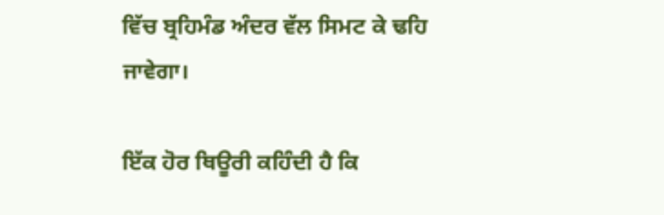ਵਿੱਚ ਬ੍ਰਹਿਮੰਡ ਅੰਦਰ ਵੱਲ ਸਿਮਟ ਕੇ ਢਹਿ ਜਾਵੇਗਾ।

ਇੱਕ ਹੋਰ ਥਿਊਰੀ ਕਹਿੰਦੀ ਹੈ ਕਿ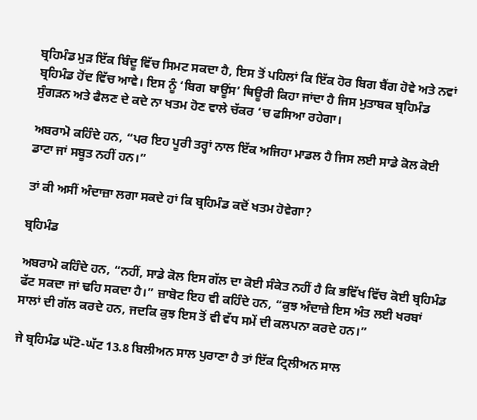ਬ੍ਰਹਿਮੰਡ ਮੁੜ ਇੱਕ ਬਿੰਦੂ ਵਿੱਚ ਸਿਮਟ ਸਕਦਾ ਹੈ, ਇਸ ਤੋਂ ਪਹਿਲਾਂ ਕਿ ਇੱਕ ਹੋਰ ਬਿਗ ਬੈਂਗ ਹੋਵੇ ਅਤੇ ਨਵਾਂ ਬ੍ਰਹਿਮੰਡ ਹੋਂਦ ਵਿੱਚ ਆਵੇ। ਇਸ ਨੂੰ ‘ਬਿਗ ਬਾਊਂਸ’ ਥਿਊਰੀ ਕਿਹਾ ਜਾਂਦਾ ਹੈ ਜਿਸ ਮੁਤਾਬਕ ਬ੍ਰਹਿਮੰਡ ਸੁੰਗੜਨ ਅਤੇ ਫੈਲਣ ਦੇ ਕਦੇ ਨਾ ਖਤਮ ਹੋਣ ਵਾਲੇ ਚੱਕਰ ‘ਚ ਫਸਿਆ ਰਹੇਗਾ।

ਅਬਰਾਮੋ ਕਹਿੰਦੇ ਹਨ, “ਪਰ ਇਹ ਪੂਰੀ ਤਰ੍ਹਾਂ ਨਾਲ ਇੱਕ ਅਜਿਹਾ ਮਾਡਲ ਹੈ ਜਿਸ ਲਈ ਸਾਡੇ ਕੋਲ ਕੋਈ ਡਾਟਾ ਜਾਂ ਸਬੂਤ ਨਹੀਂ ਹਨ।”

ਤਾਂ ਕੀ ਅਸੀਂ ਅੰਦਾਜ਼ਾ ਲਗਾ ਸਕਦੇ ਹਾਂ ਕਿ ਬ੍ਰਹਿਮੰਡ ਕਦੋਂ ਖਤਮ ਹੋਵੇਗਾ?

ਬ੍ਰਹਿਮੰਡ

ਅਬਰਾਮੋ ਕਹਿੰਦੇ ਹਨ, “ਨਹੀਂ, ਸਾਡੇ ਕੋਲ ਇਸ ਗੱਲ ਦਾ ਕੋਈ ਸੰਕੇਤ ਨਹੀਂ ਹੈ ਕਿ ਭਵਿੱਖ ਵਿੱਚ ਕੋਈ ਬ੍ਰਹਿਮੰਡ ਫੱਟ ਸਕਦਾ ਜਾਂ ਢਹਿ ਸਕਦਾ ਹੈ।” ਜ਼ਾਬੋਟ ਇਹ ਵੀ ਕਹਿੰਦੇ ਹਨ, “ਕੁਝ ਅੰਦਾਜ਼ੇ ਇਸ ਅੰਤ ਲਈ ਖਰਬਾਂ ਸਾਲਾਂ ਦੀ ਗੱਲ ਕਰਦੇ ਹਨ, ਜਦਕਿ ਕੁਝ ਇਸ ਤੋਂ ਵੀ ਵੱਧ ਸਮੇਂ ਦੀ ਕਲਪਨਾ ਕਰਦੇ ਹਨ।”

ਜੇ ਬ੍ਰਹਿਮੰਡ ਘੱਟੋ-ਘੱਟ 13.8 ਬਿਲੀਅਨ ਸਾਲ ਪੁਰਾਣਾ ਹੈ ਤਾਂ ਇੱਕ ਟ੍ਰਿਲੀਅਨ ਸਾਲ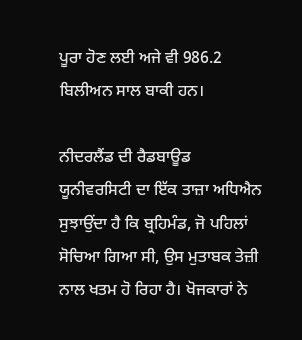ਪੂਰਾ ਹੋਣ ਲਈ ਅਜੇ ਵੀ 986.2 ਬਿਲੀਅਨ ਸਾਲ ਬਾਕੀ ਹਨ।

ਨੀਦਰਲੈਂਡ ਦੀ ਰੈਡਬਾਊਡ ਯੂਨੀਵਰਸਿਟੀ ਦਾ ਇੱਕ ਤਾਜ਼ਾ ਅਧਿਐਨ ਸੁਝਾਉਂਦਾ ਹੈ ਕਿ ਬ੍ਰਹਿਮੰਡ, ਜੋ ਪਹਿਲਾਂ ਸੋਚਿਆ ਗਿਆ ਸੀ, ਉਸ ਮੁਤਾਬਕ ਤੇਜ਼ੀ ਨਾਲ ਖਤਮ ਹੋ ਰਿਹਾ ਹੈ। ਖੋਜਕਾਰਾਂ ਨੇ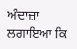ਅੰਦਾਜ਼ਾ ਲਗਾਇਆ ਕਿ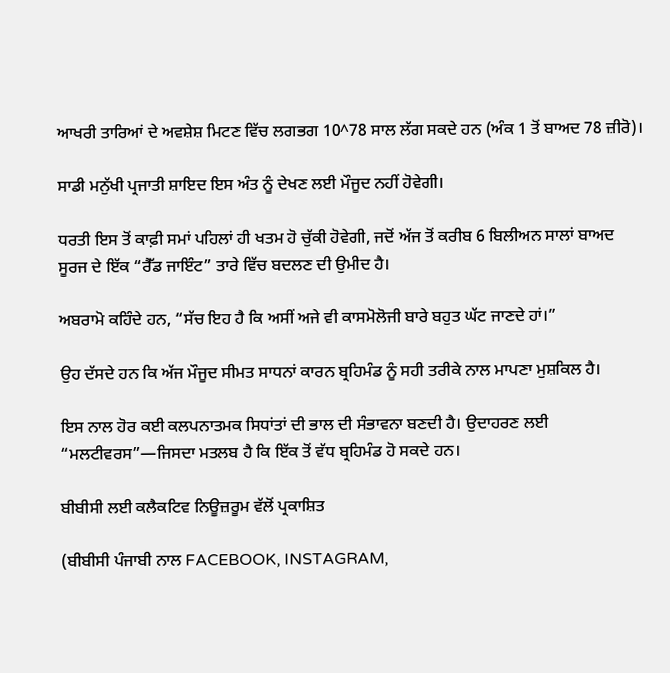ਆਖਰੀ ਤਾਰਿਆਂ ਦੇ ਅਵਸ਼ੇਸ਼ ਮਿਟਣ ਵਿੱਚ ਲਗਭਗ 10^78 ਸਾਲ ਲੱਗ ਸਕਦੇ ਹਨ (ਅੰਕ 1 ਤੋਂ ਬਾਅਦ 78 ਜ਼ੀਰੋ)।

ਸਾਡੀ ਮਨੁੱਖੀ ਪ੍ਰਜਾਤੀ ਸ਼ਾਇਦ ਇਸ ਅੰਤ ਨੂੰ ਦੇਖਣ ਲਈ ਮੌਜੂਦ ਨਹੀਂ ਹੋਵੇਗੀ।

ਧਰਤੀ ਇਸ ਤੋਂ ਕਾਫ਼ੀ ਸਮਾਂ ਪਹਿਲਾਂ ਹੀ ਖਤਮ ਹੋ ਚੁੱਕੀ ਹੋਵੇਗੀ, ਜਦੋਂ ਅੱਜ ਤੋਂ ਕਰੀਬ 6 ਬਿਲੀਅਨ ਸਾਲਾਂ ਬਾਅਦ ਸੂਰਜ ਦੇ ਇੱਕ “ਰੈੱਡ ਜਾਇੰਟ” ਤਾਰੇ ਵਿੱਚ ਬਦਲਣ ਦੀ ਉਮੀਦ ਹੈ।

ਅਬਰਾਮੋ ਕਹਿੰਦੇ ਹਨ, “ਸੱਚ ਇਹ ਹੈ ਕਿ ਅਸੀਂ ਅਜੇ ਵੀ ਕਾਸਮੋਲੋਜੀ ਬਾਰੇ ਬਹੁਤ ਘੱਟ ਜਾਣਦੇ ਹਾਂ।”

ਉਹ ਦੱਸਦੇ ਹਨ ਕਿ ਅੱਜ ਮੌਜੂਦ ਸੀਮਤ ਸਾਧਨਾਂ ਕਾਰਨ ਬ੍ਰਹਿਮੰਡ ਨੂੰ ਸਹੀ ਤਰੀਕੇ ਨਾਲ ਮਾਪਣਾ ਮੁਸ਼ਕਿਲ ਹੈ।

ਇਸ ਨਾਲ ਹੋਰ ਕਈ ਕਲਪਨਾਤਮਕ ਸਿਧਾਂਤਾਂ ਦੀ ਭਾਲ ਦੀ ਸੰਭਾਵਨਾ ਬਣਦੀ ਹੈ। ਉਦਾਹਰਣ ਲਈ “ਮਲਟੀਵਰਸ”—ਜਿਸਦਾ ਮਤਲਬ ਹੈ ਕਿ ਇੱਕ ਤੋਂ ਵੱਧ ਬ੍ਰਹਿਮੰਡ ਹੋ ਸਕਦੇ ਹਨ।

ਬੀਬੀਸੀ ਲਈ ਕਲੈਕਟਿਵ ਨਿਊਜ਼ਰੂਮ ਵੱਲੋਂ ਪ੍ਰਕਾਸ਼ਿਤ

(ਬੀਬੀਸੀ ਪੰਜਾਬੀ ਨਾਲ FACEBOOK, INSTAGRAM,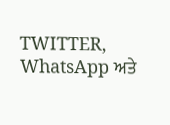TWITTER, WhatsApp ਅਤੇ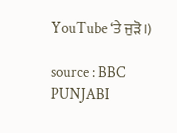YouTube ‘ਤੇ ਜੁੜੋ।)

source : BBC PUNJABI